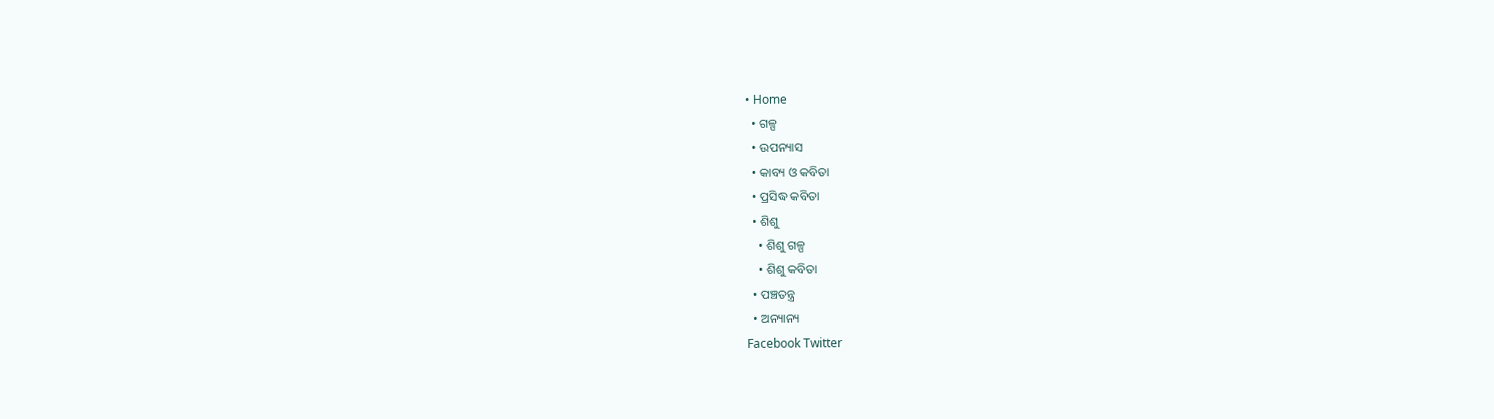• Home
  • ଗଳ୍ପ
  • ଉପନ୍ୟାସ
  • କାବ୍ୟ ଓ କବିତା
  • ପ୍ରସିଦ୍ଧ କବିତା
  • ଶିଶୁ
    • ଶିଶୁ ଗଳ୍ପ
    • ଶିଶୁ କବିତା
  • ପଞ୍ଚତନ୍ତ୍ର
  • ଅନ୍ୟାନ୍ୟ
Facebook Twitter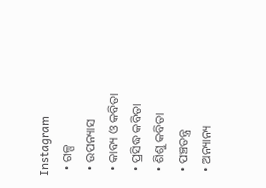Instagram
  • ଗଳ୍ପ
  • ଉପନ୍ୟାସ
  • କାବ୍ୟ ଓ କବିତା
  • ପ୍ରସିଦ୍ଧ କବିତା
  • ଶିଶୁ କବିତା
  • ପଞ୍ଚତନ୍ତ୍ର
  • ଅନ୍ୟାନ୍ୟ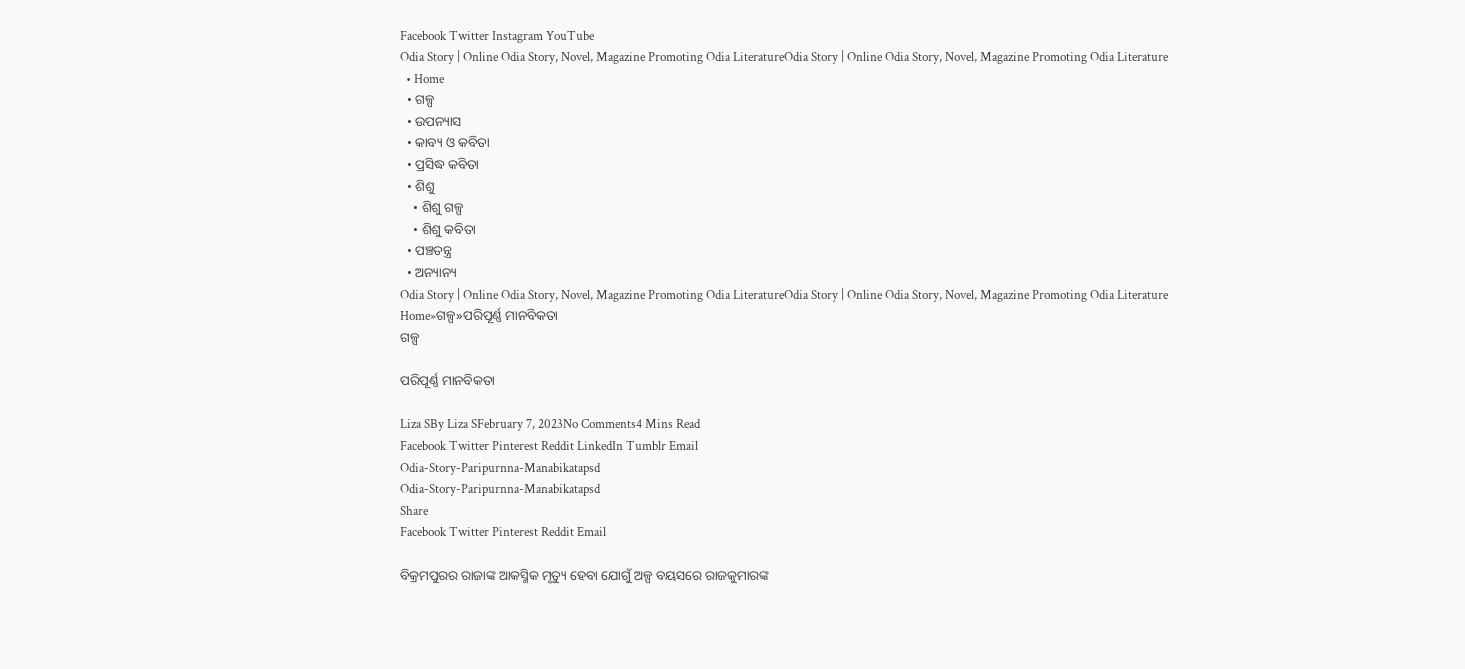Facebook Twitter Instagram YouTube
Odia Story | Online Odia Story, Novel, Magazine Promoting Odia LiteratureOdia Story | Online Odia Story, Novel, Magazine Promoting Odia Literature
  • Home
  • ଗଳ୍ପ
  • ଉପନ୍ୟାସ
  • କାବ୍ୟ ଓ କବିତା
  • ପ୍ରସିଦ୍ଧ କବିତା
  • ଶିଶୁ
    • ଶିଶୁ ଗଳ୍ପ
    • ଶିଶୁ କବିତା
  • ପଞ୍ଚତନ୍ତ୍ର
  • ଅନ୍ୟାନ୍ୟ
Odia Story | Online Odia Story, Novel, Magazine Promoting Odia LiteratureOdia Story | Online Odia Story, Novel, Magazine Promoting Odia Literature
Home»ଗଳ୍ପ»ପରିପୂର୍ଣ୍ଣ ମାନବିକତା
ଗଳ୍ପ

ପରିପୂର୍ଣ୍ଣ ମାନବିକତା

Liza SBy Liza SFebruary 7, 2023No Comments4 Mins Read
Facebook Twitter Pinterest Reddit LinkedIn Tumblr Email
Odia-Story-Paripurnna-Manabikatapsd
Odia-Story-Paripurnna-Manabikatapsd
Share
Facebook Twitter Pinterest Reddit Email

ବିକ୍ରମପୁରର ରାଜାଙ୍କ ଆକସ୍ମିକ ମୃତ୍ୟୁ ହେବା ଯୋଗୁଁ ଅଳ୍ପ ବୟସରେ ରାଜକୁମାରଙ୍କ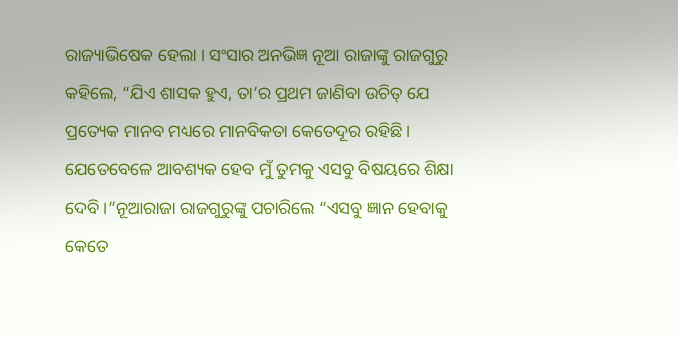ରାଜ୍ୟାଭିଷେକ ହେଲା । ସଂସାର ଅନଭିଜ୍ଞ ନୂଆ ରାଜାଙ୍କୁ ରାଜଗୁରୁ କହିଲେ, “ଯିଏ ଶାସକ ହୁଏ, ତା’ର ପ୍ରଥମ ଜାଣିବା ଉଚିତ୍ ଯେ ପ୍ରତ୍ୟେକ ମାନବ ମଧ୍ୟରେ ମାନବିକତା କେତେଦୂର ରହିଛି । ଯେତେବେଳେ ଆବଶ୍ୟକ ହେବ ମୁଁ ତୁମକୁ ଏସବୁ ବିଷୟରେ ଶିକ୍ଷା ଦେବି ।”ନୂଆରାଜା ରାଜଗୁରୁଙ୍କୁ ପଚାରିଲେ “ଏସବୁ ଜ୍ଞାନ ହେବାକୁ କେତେ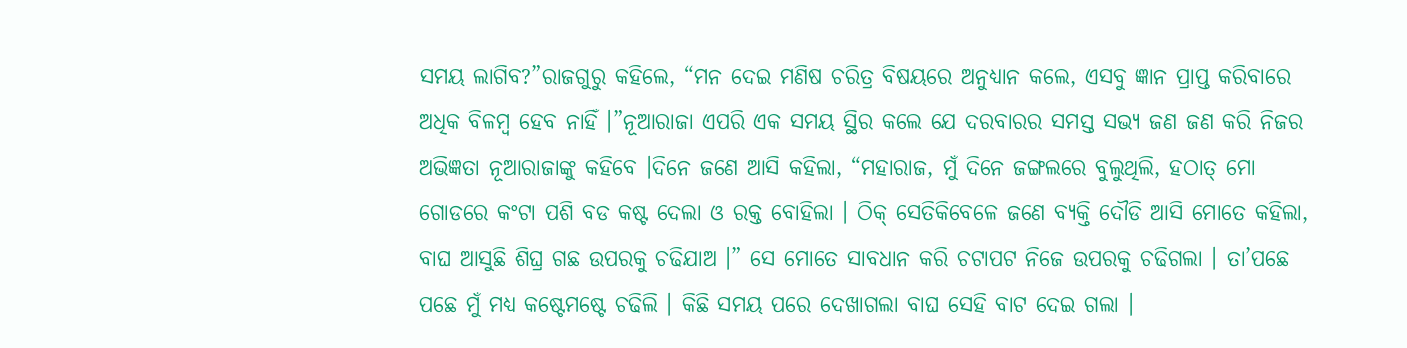ସମୟ ଲାଗିବ?”ରାଜଗୁରୁ କହିଲେ, “ମନ ଦେଇ ମଣିଷ ଚରିତ୍ର ବିଷୟରେ ଅନୁଧ୍ୟାନ କଲେ, ଏସବୁ ଜ୍ଞାନ ପ୍ରାପ୍ତ କରିବାରେ ଅଧିକ ବିଳମ୍ବ ହେବ ନାହିଁ ।”ନୂଆରାଜା ଏପରି ଏକ ସମୟ ସ୍ଥିର କଲେ ଯେ ଦରବାରର ସମସ୍ତ ସଭ୍ୟ ଜଣ ଜଣ କରି ନିଜର ଅଭିଜ୍ଞତା ନୂଆରାଜାଙ୍କୁ କହିବେ ।ଦିନେ ଜଣେ ଆସି କହିଲା, “ମହାରାଜ, ମୁଁ ଦିନେ ଜଙ୍ଗଲରେ ବୁଲୁଥିଲି, ହଠାତ୍ ମୋ ଗୋଡରେ କଂଟା ପଶି ବଡ କଷ୍ଟ ଦେଲା ଓ ରକ୍ତ ବୋହିଲା । ଠିକ୍ ସେତିକିବେଳେ ଜଣେ ବ୍ୟକ୍ତି ଦୌଡି ଆସି ମୋତେ କହିଲା, ବାଘ ଆସୁଛି ଶିଘ୍ର ଗଛ ଉପରକୁ ଚଢିଯାଅ ।” ସେ ମୋତେ ସାବଧାନ କରି ଚଟାପଟ ନିଜେ ଉପରକୁ ଚଢିଗଲା । ତା’ପଛେ ପଛେ ମୁଁ ମଧ୍ୟ କଷ୍ଟେମଷ୍ଟେ ଚଢିଲି । କିଛି ସମୟ ପରେ ଦେଖାଗଲା ବାଘ ସେହି ବାଟ ଦେଇ ଗଲା ।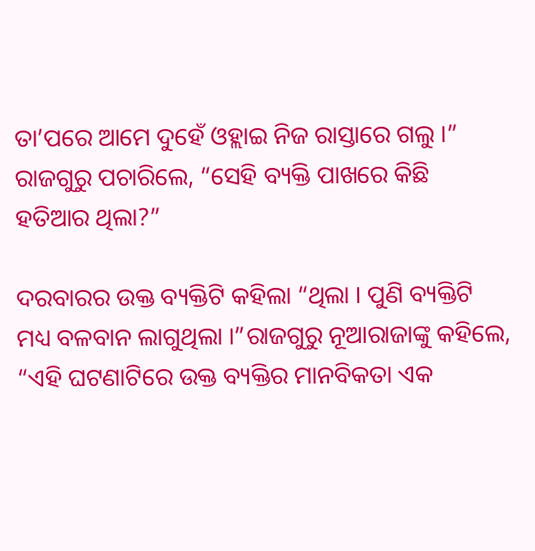ତା’ପରେ ଆମେ ଦୁହେଁ ଓହ୍ଲାଇ ନିଜ ରାସ୍ତାରେ ଗଲୁ ।” ରାଜଗୁରୁ ପଚାରିଲେ, “ସେହି ବ୍ୟକ୍ତି ପାଖରେ କିଛି ହତିଆର ଥିଲା?”

ଦରବାରର ଉକ୍ତ ବ୍ୟକ୍ତିଟି କହିଲା “ଥିଲା । ପୁଣି ବ୍ୟକ୍ତିଟି ମଧ୍ୟ ବଳବାନ ଲାଗୁଥିଲା ।”ରାଜଗୁରୁ ନୂଆରାଜାଙ୍କୁ କହିଲେ, “ଏହି ଘଟଣାଟିରେ ଉକ୍ତ ବ୍ୟକ୍ତିର ମାନବିକତା ଏକ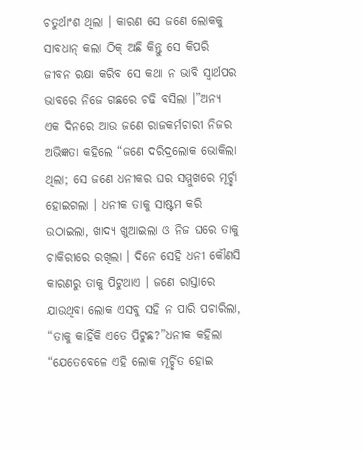ଚତୁର୍ଥାଂଶ ଥିଲା । କାରଣ ସେ ଜଣେ ଲୋକକୁ ସାବଧାନ୍ କଲା ଠିକ୍ ଅଛି କିନ୍ତୁ ସେ କିପରି ଜୀବନ ରକ୍ଷା କରିବ ସେ କଥା ନ ଭାବି ସ୍ୱାର୍ଥପର ଭାବରେ ନିଜେ ଗଛରେ ଚଢି ବସିଲା ।”ଅନ୍ୟ ଏକ ଦିନରେ ଆଉ ଜଣେ ରାଜକର୍ମଚାରୀ ନିଜର ଅଭିଜ୍ଞତା କହିଲେ “ଜଣେ ଦରିଦ୍ରଲୋକ ଭୋକିଲା ଥିଲା; ସେ ଜଣେ ଧନୀକର ଘର ସମ୍ମୁଖରେ ମୂର୍ଚ୍ଛା ହୋଇଗଲା । ଧନୀକ ତାକୁ ସାଷ୍ଟମ କରି ଉଠାଇଲା, ଖାଦ୍ୟ ଖୁଆଇଲା ଓ ନିଜ ଘରେ ତାକୁ ଚାକିରୀରେ ରଖିଲା । ଦିନେ ସେହି ଧନୀ କୌଣସି କାରଣରୁ ତାକୁ ପିଟୁଥାଏ । ଜଣେ ରାସ୍ତାରେ ଯାଉଥିବା ଲୋକ ଏସବୁ ସହି ନ ପାରି ପଚାରିଲା, “ତାକୁ କାହିଁକି ଏତେ ପିଟୁଛ?”ଧନୀକ କହିଲା “ଯେତେବେଳେ ଏହି ଲୋକ ମୂର୍ଚ୍ଛିତ ହୋଇ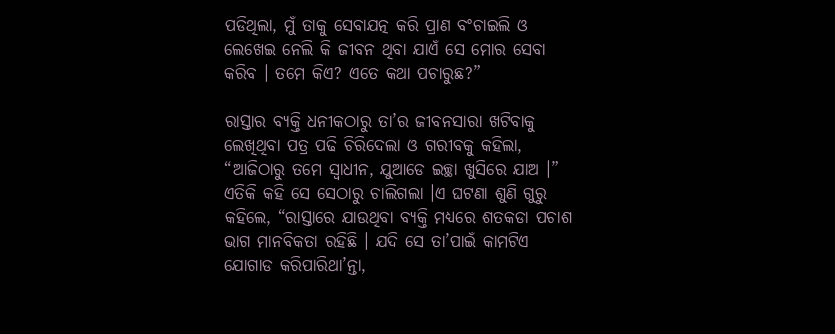ପଡିଥିଲା, ମୁଁ ତାକୁ ସେବାଯତ୍ନ କରି ପ୍ରାଣ ବଂଚାଇଲି ଓ ଲେଖେଇ ନେଲି କି ଜୀବନ ଥିବା ଯାଏଁ ସେ ମୋର ସେବା କରିବ । ତମେ କିଏ? ଏତେ କଥା ପଚାରୁଛ?”

ରାସ୍ତାର ବ୍ୟକ୍ତି ଧନୀକଠାରୁ ତା’ର ଜୀବନସାରା ଖଟିବାକୁ ଲେଖିଥିବା ପତ୍ର ପଢି ଚିରିଦେଲା ଓ ଗରୀବକୁ କହିଲା, “ଆଜିଠାରୁ ତମେ ସ୍ୱାଧୀନ, ଯୁଆଡେ ଇଚ୍ଛା ଖୁସିରେ ଯାଅ ।” ଏତିକି କହି ସେ ସେଠାରୁ ଚାଲିଗଲା ।ଏ ଘଟଣା ଶୁଣି ଗୁରୁ କହିଲେ, “ରାସ୍ତାରେ ଯାଉଥିବା ବ୍ୟକ୍ତି ମଧ୍ୟରେ ଶତକଡା ପଚାଶ ଭାଗ ମାନବିକତା ରହିଛି । ଯଦି ସେ ତା’ପାଇଁ କାମଟିଏ ଯୋଗାଡ କରିପାରିଥା’ନ୍ତା,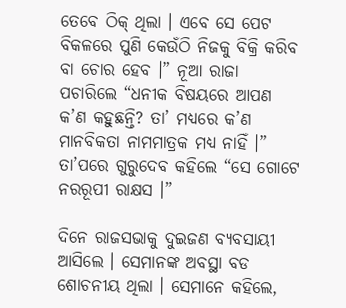ତେବେ ଠିକ୍ ଥିଲା । ଏବେ ସେ ପେଟ ବିକଳରେ ପୁଣି କେଉଁଠି ନିଜକୁ ବିକ୍ରି କରିବ ବା ଚୋର ହେବ ।” ନୂଆ ରାଜା ପଚାରିଲେ “ଧନୀକ ବିଷୟରେ ଆପଣ କ’ଣ କହୁଛନ୍ତି? ତା’ ମଧ୍ୟରେ କ’ଣ ମାନବିକତା ନାମମାତ୍ରକ ମଧ୍ୟ ନାହିଁ ।” ତା’ପରେ ଗୁରୁଦେବ କହିଲେ “ସେ ଗୋଟେ ନରରୂପୀ ରାକ୍ଷସ ।”

ଦିନେ ରାଜସଭାକୁ ଦୁଇଜଣ ବ୍ୟବସାୟୀ ଆସିଲେ । ସେମାନଙ୍କ ଅବସ୍ଥା ବଡ ଶୋଚନୀୟ ଥିଲା । ସେମାନେ କହିଲେ,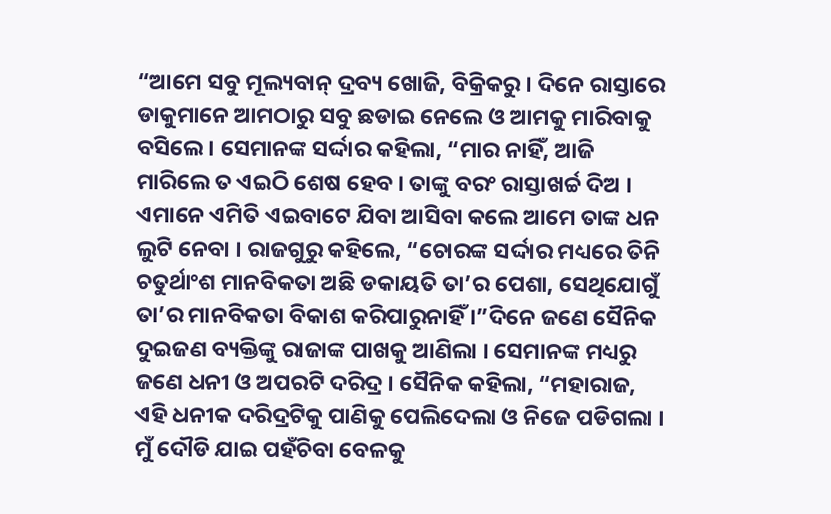“ଆମେ ସବୁ ମୂଲ୍ୟବାନ୍ ଦ୍ରବ୍ୟ ଖୋଜି, ବିକ୍ରିକରୁ । ଦିନେ ରାସ୍ତାରେ ଡାକୁମାନେ ଆମଠାରୁ ସବୁ ଛଡାଇ ନେଲେ ଓ ଆମକୁ ମାରିବାକୁ ବସିଲେ । ସେମାନଙ୍କ ସର୍ଦ୍ଦାର କହିଲା, “ମାର ନାହିଁ, ଆଜି ମାରିଲେ ତ ଏଇଠି ଶେଷ ହେବ । ତାଙ୍କୁ ବରଂ ରାସ୍ତାଖର୍ଚ୍ଚ ଦିଅ । ଏମାନେ ଏମିତି ଏଇବାଟେ ଯିବା ଆସିବା କଲେ ଆମେ ତାଙ୍କ ଧନ ଲୁଟି ନେବା । ରାଜଗୁରୁ କହିଲେ, “ଚୋରଙ୍କ ସର୍ଦ୍ଦାର ମଧ୍ୟରେ ତିନି ଚତୁର୍ଥାଂଶ ମାନବିକତା ଅଛି ଡକାୟତି ତା’ର ପେଶା, ସେଥିଯୋଗୁଁ ତା’ର ମାନବିକତା ବିକାଶ କରିପାରୁନାହିଁ ।”ଦିନେ ଜଣେ ସୈନିକ ଦୁଇଜଣ ବ୍ୟକ୍ତିଙ୍କୁ ରାଜାଙ୍କ ପାଖକୁ ଆଣିଲା । ସେମାନଙ୍କ ମଧ୍ୟରୁ ଜଣେ ଧନୀ ଓ ଅପରଟି ଦରିଦ୍ର । ସୈନିକ କହିଲା, “ମହାରାଜ, ଏହି ଧନୀକ ଦରିଦ୍ରଟିକୁ ପାଣିକୁ ପେଲିଦେଲା ଓ ନିଜେ ପଡିଗଲା । ମୁଁ ଦୌଡି ଯାଇ ପହଁଚିବା ବେଳକୁ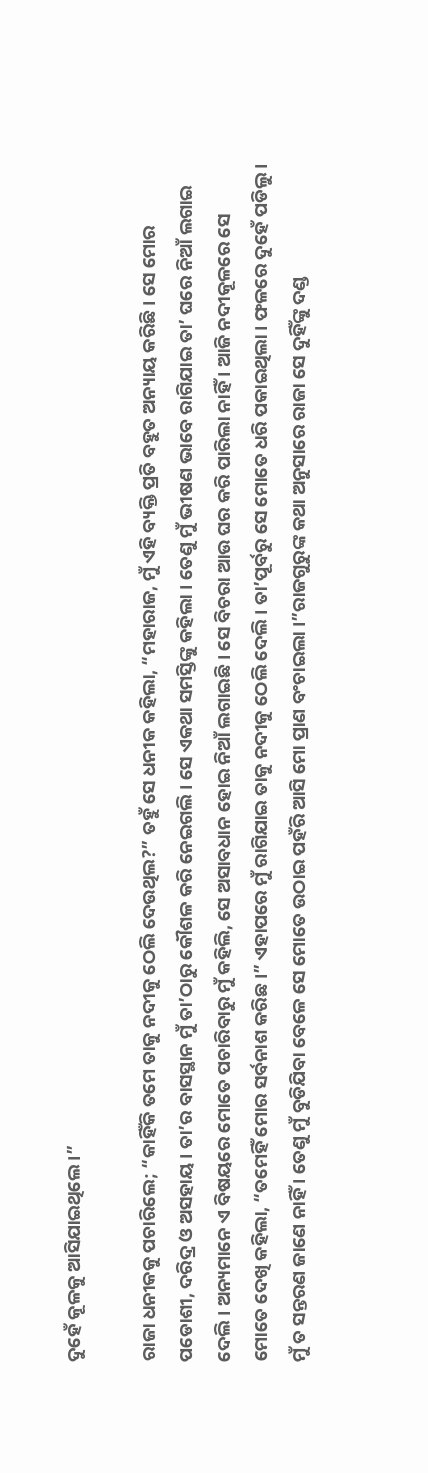ଦୁହେଁ କୂଳକୁ ଆସିଯାଇଥିଲେ ।”

ରାଜା ଧନୀକକୁ ପଚାରିଲେ; “କାହିଁକି ତମେ ତାକୁ ନଦୀକୁ ଠେଲି ଦେଉଥିଲ?” ତହୁଁ ସେ ଧନୀକ କହିଲା, “ମହାରାଜ, ମୁଁ ଏହି ବ୍ୟକ୍ତି ପ୍ରତି ବହୁତ ଅନ୍ୟାୟ କରିଛି । ସେ ମୋର ପଡୋଶୀ, ଦରିଦ୍ର ଓ ଅସହାୟ । ତା’ର ବାସସ୍ଥାନ ମୁଁ ତା’ଠାରୁ କୌଶଳ କରି ନେଇଗଲି । ସେ ଏକଥା ସମସ୍ତିଙ୍କୁ କହିଲା । ତେଣୁ ମୁଁ ଭୀଷଣ ଭାବେ ରାଗିଯାଇ ତା’ ଘରେ ନିଆଁ ଲଗାଇ ଦେଲି । ଅନ୍ୟମାନେ ଏ ବିଷୟରେ ମୋତେ ପଚାରିବାରୁ ମୁଁ କହିଲି, ସେ ଅସାବଧାନ ହୋଇ ନିଆଁ ଲଗାଇଛି । ସେ ବିଚରା ଆଉ ଘର କରି ପାରିଲା ନାହିଁ । ଆଜି ନଦୀକୂଳରେ ସେ ମୋତେ ଦେଖି କହିଲା, “ତମେହିଁ ମୋର ସର୍ବନାଶ କରିଛ ।” ଏହାପରେ ମୁଁ ରାଗିଯାଇ ତାକୁ ନଦୀକୁ ଠେଲି ଦେଲି । ତା’ପୂର୍ବରୁ ସେ ମୋତେ ଧରି ପକାଇଥିଲା । ଫଳରେ ଦୁହେଁ ପଡିଲୁ । ମୁଁ ତ ସନ୍ତରଣ ଜାଣେ ନାହିଁ । ତେଣୁ ମୁଁ ବୁଡିଯିବା ବେଳେ ସେ ମୋତେ ଉଠାଇ ପହଁରି ଆସି ମୋ ପ୍ରାଣ ବଂଚାଇଲା ।”ରାଜଗୁରୁଙ୍କ କଥା ଅନୁସାରେ ରାଜା ସେ ଦୁହିଁଙ୍କୁ ଦଣ୍ଡ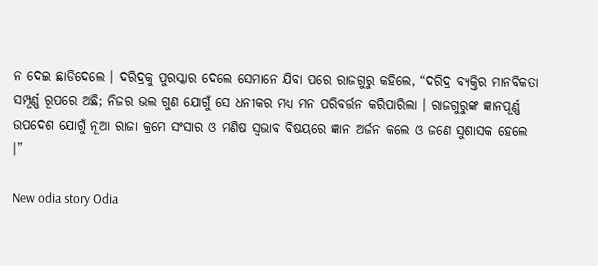ନ ଦେଇ ଛାଡିଦେଲେ । ଦରିଦ୍ରକୁ ପୁରସ୍କାର ଦେଲେ ସେମାନେ ଯିବା ପରେ ରାଜଗୁରୁ କହିଲେ, “ଦରିଦ୍ର ବ୍ୟକ୍ତିର ମାନବିକତା ସମ୍ପୂର୍ଣ୍ଣ ରୂପରେ ଅଛି; ନିଜର ଭଲ ଗୁଣ ଯୋଗୁଁ ସେ ଧନୀକର ମଧ୍ୟ ମନ ପରିବର୍ତ୍ତନ କରିପାରିଲା । ରାଜଗୁରୁଙ୍କ ଜ୍ଞାନପୂର୍ଣ୍ଣ ଉପଦେଶ ଯୋଗୁଁ ନୂଆ ରାଜା କ୍ରମେ ସଂସାର ଓ ମଣିଷ ସ୍ୱଭାବ ବିଷୟରେ ଜ୍ଞାନ ଅର୍ଜନ କଲେ ଓ ଜଣେ ସୁଶାସକ ହେଲେ ।”

New odia story Odia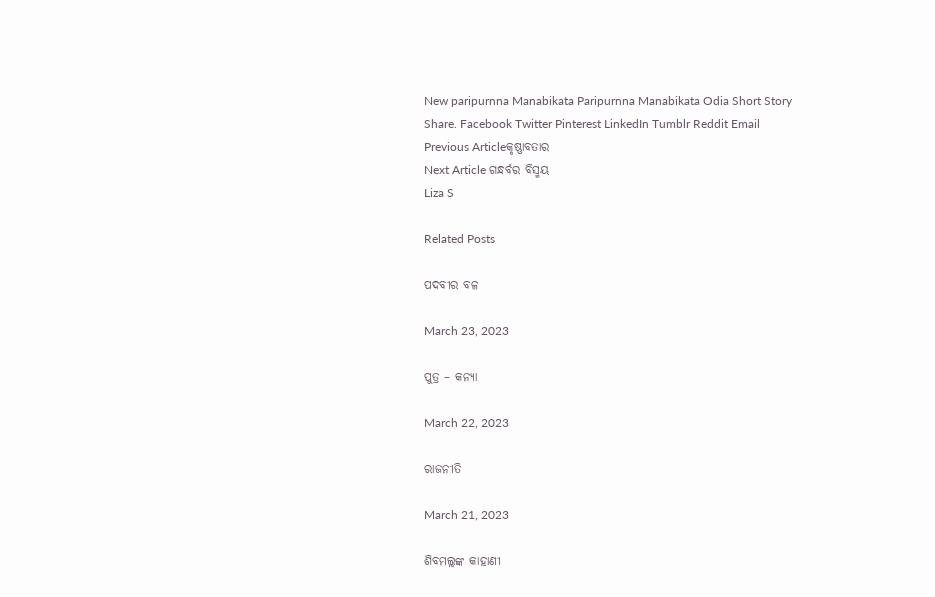New paripurnna Manabikata Paripurnna Manabikata Odia Short Story
Share. Facebook Twitter Pinterest LinkedIn Tumblr Reddit Email
Previous Articleକୃଷ୍ଣାବତାର
Next Article ଗନ୍ଧର୍ବର ବିସ୍ମୟ
Liza S

Related Posts

ପଦବୀର ବଳ

March 23, 2023

ପୁତ୍ର – କନ୍ୟା

March 22, 2023

ରାଜନୀତି

March 21, 2023

ଶିବମଲ୍ଲଙ୍କ କାହାଣୀ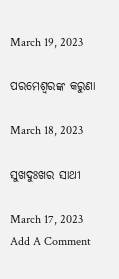March 19, 2023

ପରମେଶ୍ୱରଙ୍କ କରୁଣା

March 18, 2023

ସୁଖଦୁଃଖର ସାଥୀ

March 17, 2023
Add A Comment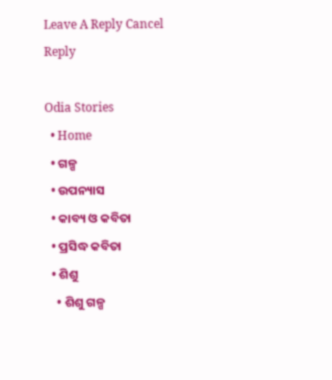Leave A Reply Cancel Reply

Odia Stories
  • Home
  • ଗଳ୍ପ
  • ଉପନ୍ୟାସ
  • କାବ୍ୟ ଓ କବିତା
  • ପ୍ରସିଦ୍ଧ କବିତା
  • ଶିଶୁ
    • ଶିଶୁ ଗଳ୍ପ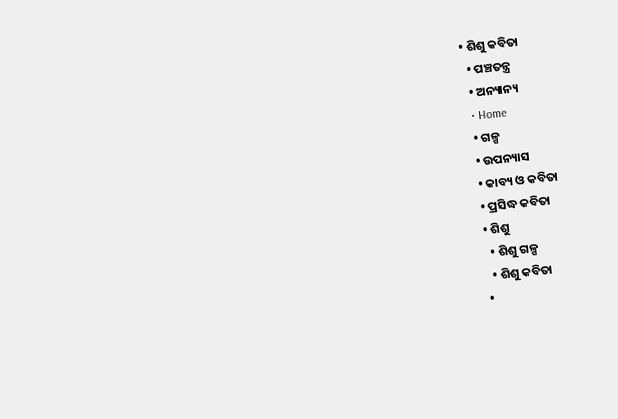• ଶିଶୁ କବିତା
  • ପଞ୍ଚତନ୍ତ୍ର
  • ଅନ୍ୟାନ୍ୟ
  • Home
  • ଗଳ୍ପ
  • ଉପନ୍ୟାସ
  • କାବ୍ୟ ଓ କବିତା
  • ପ୍ରସିଦ୍ଧ କବିତା
  • ଶିଶୁ
    • ଶିଶୁ ଗଳ୍ପ
    • ଶିଶୁ କବିତା
  •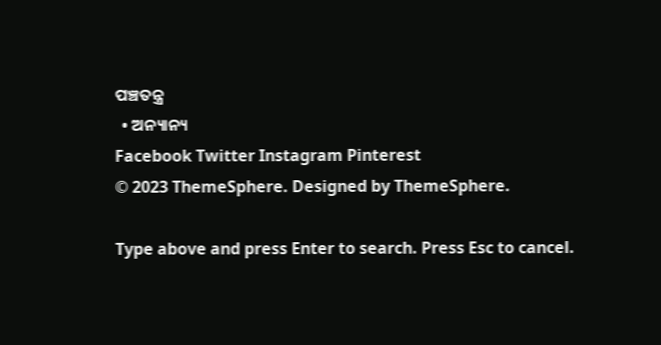ପଞ୍ଚତନ୍ତ୍ର
  • ଅନ୍ୟାନ୍ୟ
Facebook Twitter Instagram Pinterest
© 2023 ThemeSphere. Designed by ThemeSphere.

Type above and press Enter to search. Press Esc to cancel.